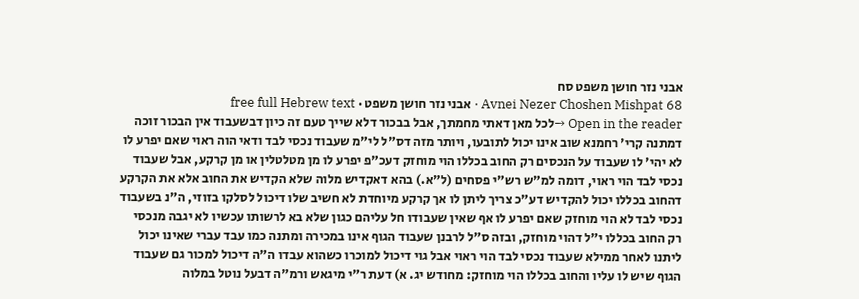אבני נזר חושן משפט סח
Avnei Nezer Choshen Mishpat 68 · אבני נזר חושן משפט · free full Hebrew text
Open in the reader →לכל מאן דאתי מחמתך, אבל בבכור דלא שייך טעם זה כיון דבשעבוד אין הבכור זוכה דמתנה קרי' רחמנא שוב אינו יכול לתובעו, ויותר מזה דס"ל לי"מ שעבוד נכסי לבד ודאי הוה ראוי שאם יפרע לו לא יהי' לו שעבוד על הנכסים רק החוב בכללו הוי מוחזק דעכ"פ יפרע לו מן מטלטלין או מן קרקע, אבל שעבוד נכסי לבד הוי ראוי, דומה למ"ש רש"י פסחים (ל"א.) בהא דאקדיש מלוה שלא הקדיש את החוב אלא את הקרקע דהחוב בכללו יכול להקדיש דע"כ צריך ליתן לו אך קרקע מיוחדת לא חשיב שלו דיכול לסלקו בזוזי, ה"נ בשעבוד נכסי לבד לא הוי מוחזק שאם יפרע לו אף שאין שעבודו חל עליהם כגון שלא בא לרשותו עכשיו לא יגבה מנכסי רק החוב בכללו י"ל דהוי מוחזק, ובזה ס"ל לרבנן שעבוד הגוף אינו במכירה ומתנה כמו עבד עברי שאינו יכול ליתנו לאחר ממילא שעבוד נכסי לבד הוי ראוי אבל גוי דיכול למוכרו כשהוא עבדו ה"ה דיכול למכור גם שעבוד הגוף שיש לו עליו והחוב בכללו הוי מוחזק: מחודש יג. א) דעת ר"י מיגאש ורמ"ה דבעל נוטל במלוה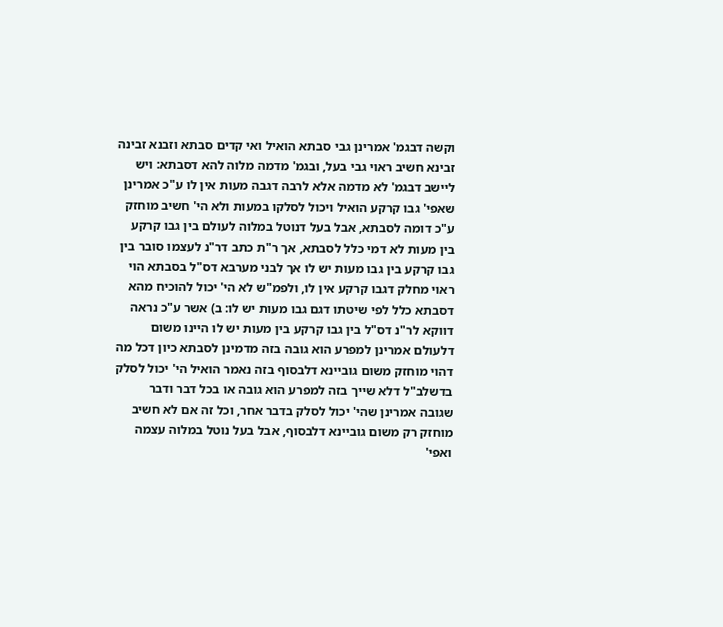וקשה דבגמ' אמרינן גבי סבתא הואיל ואי קדים סבתא וזבנא זבינה זבינא חשיב ראוי גבי בעל, ובגמ' מדמה מלוה להא דסבתא: ויש ליישב דבגמ' לא מדמה אלא לרבה דגבה מעות אין לו ע"כ אמרינן שאפי' גבו קרקע הואיל ויכול לסלקו במעות ולא הי' חשיב מוחזק ע"כ דומה לסבתא, אבל בעל דנוטל במלוה לעולם בין גבו קרקע בין מעות לא דמי כלל לסבתא, אך ר"ת כתב דר"נ לעצמו סובר בין גבו קרקע בין גבו מעות יש לו אך לבני מערבא דס"ל בסבתא הוי ראוי מחלק דגבו קרקע אין לו, ולפמ"ש לא הי' יכול להוכיח מהא דסבתא כלל לפי שיטתו דגם גבו מעות יש לו: ב) אשר ע"כ נראה דווקא לר"נ דס"ל בין גבו קרקע בין מעות יש לו היינו משום דלעולם אמרינן למפרע הוא גובה בזה מדמינן לסבתא כיון דכל מה דהוי מוחזק משום גוביינא דלבסוף בזה נאמר הואיל הי' יכול לסלק בדשלב"ל דלא שייך בזה למפרע הוא גובה או בכל דבר ודבר שגובה אמרינן שהי' יכול לסלק בדבר אחר, וכל זה אם לא חשיב מוחזק רק משום גוביינא דלבסוף, אבל בעל נוטל במלוה עצמה ואפי'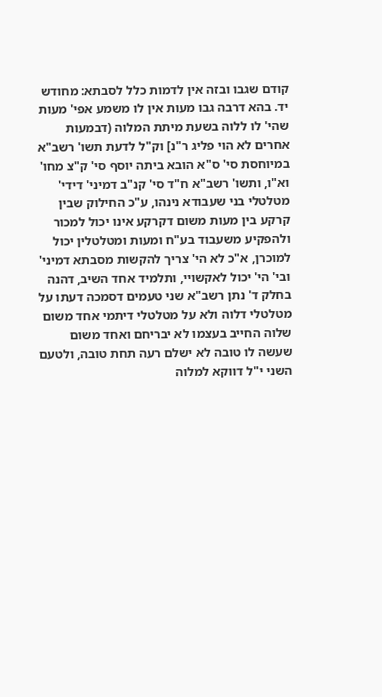קודם שגבו ובזה אין לדמות כלל לסבתא: מחודש יד. בהא דרבה גבו מעות אין לו משמע אפי' מעות שהי' לו ללוה בשעת מיתת המלוה (דבמעות אחרים לא הוי פליג ר"נ] וק"ל לדעת תשו' רשב"א במיוחסת סי' ס"א הובא ביתה יוסף סי' ק"צ מחו' וא"ו, ותשו' רשב"א ח"ד סי' קנ"ב דמיני' דידי' מטלטלי בני שעבודא נינהו, ע"כ החילוק שבין קרקע בין מעות משום דקרקע אינו יכול למכור ולהפקיע משעבוד בע"ח ומעות ומטלטלין יכול למוכרן, א"כ לא הי' צריך להקשות מסבתא דמיני' ובי' הי' יכול לאקשויי, ותלמיד אחד השיב, דהנה בחלק ד' נתן רשב"א שני טעמים דסמכה דעתו על מטלטלי דלוה ולא על מטלטלי דיתמי אחד משום שלוה החייב בעצמו לא יבריחם ואחד משום שעשה לו טובה לא ישלם רעה תחת טובה, ולטעם השני י"ל דווקא למלוה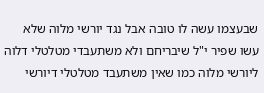שבעצמו עשה לו טובה אבל נגד יורשי מלוה שלא עשו שפיר י"ל שיבריחם ולא משתעבדי מטלטלי דלוה ליורשי מלוה כמו שאין משתעבד מטלטלי דיורשי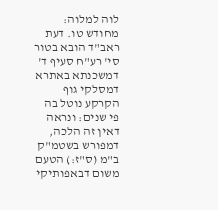לוה למלוה: מחודש טו. דעת ראב"ד הובא בטור סי' רע"ח סעיף ד' דמשכנתא באתרא דמסלקי גוף הקרקע נוטל בה פי שנים: ונראה דאין זה הלכה, דמפורש בשטמ"ק ב"מ (ס"ז:) הטעם משום דבאפותיקי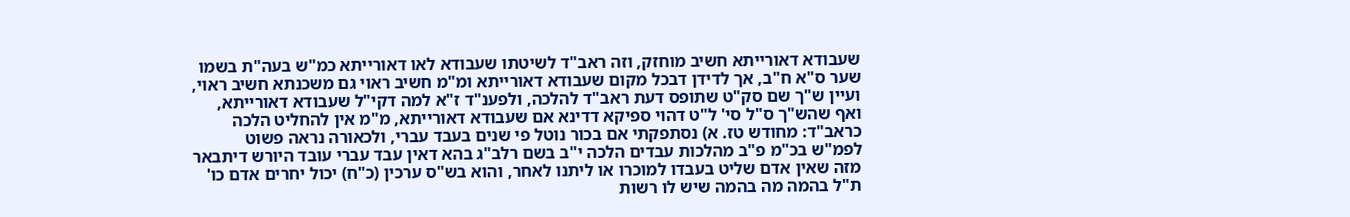שעבודא דאורייתא חשיב מוחזק, וזה ראב"ד לשיטתו שעבודא לאו דאורייתא כמ"ש בעה"ת בשמו שער ס"א ח"ב, אך לדידן דבכל מקום שעבודא דאורייתא ומ"מ חשיב ראוי גם משכנתא חשיב ראוי, ועיין ש"ך שם סק"ט שתופס דעת ראב"ד להלכה, ולפענ"ד ז"א למה דקי"ל שעבודא דאורייתא, ואף שהש"ך ס"ל סי' ל"ט דהוי ספיקא דדינא אם שעבודא דאורייתא, מ"מ אין להחליט הלכה כראב"ד: מחודש טז. א) נסתפקתי אם בכור נוטל פי שנים בעבד עברי, ולכאורה נראה פשוט לפמ"ש בכ"מ פ"ב מהלכות עבדים הלכה י"ב בשם רלב"ג בהא דאין עבד עברי עובד היורש דיתבאר מזה שאין אדם שליט בעבדו למוכרו או ליתנו לאחר, והוא בש"ס ערכין (כ"ח) יכול יחרים אדם כו' ת"ל בהמה מה בהמה שיש לו רשות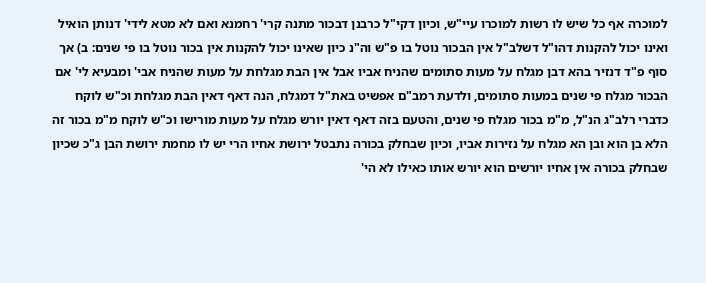למוכרה אף כל שיש לו רשות למוכרו עיי"ש, וכיון דקי"ל כרבנן דבכור מתנה קרי' רחמנא ואם לא מטא לידי' דנותן הואיל ואינו יכול להקנות דהו"ל דשלב"ל אין הבכור נוטל בו פ"ש וה"נ כיון שאינו יכול להקנות אין בכור נוטל בו פי שנים: ב) אך סוף פ"ד דנזיר בהא דבן מגלח על מעות סתומים שהניח אביו אבל אין הבת מגלחת על מעות שהניח אבי' ומבעיא לי' אם הבכור מגלח פי שנים במעות סתומים, ולדעת רמב"ם אפשיט באת"ל דמגלח, הנה דאף דאין הבת מגלחת וכ"ש לוקח כדברי רלב"ג הנ"ל, מ"מ בכור מגלח פי שנים, והטעם בזה דאף דאין יורש מגלח על מעות מורישו וכ"ש לוקח מ"מ בכור זה הלא בן הוא ובן הא מגלח על נזירות אביו, וכיון שבחלק בכורה נתבטל ירושת אחיו הרי יש לו מחמת ירושת הבן ג"כ שכיון שבחלק בכורה אין אחיו יורשים הוא יורש אותו כאילו לא הי'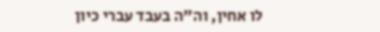לו אחין, וה"ה בעבד עברי כיון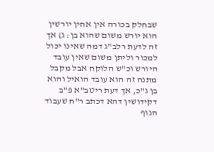שבחלק בכורה אין אחין יורשין הוא יורש משום שהוא בן: ג) אך זה לדעת רלב"ג דמה שאינו יכול למכור וליתן משום שאין עובד היורש וכ"ש הלוקח אבל מקבל מתנה זה הוא עובד הואיל והוא בן ג"כ, אך דעת ריטב"א פ"ב דקידושין דהא דכתב ר"ח שעבוד הגוף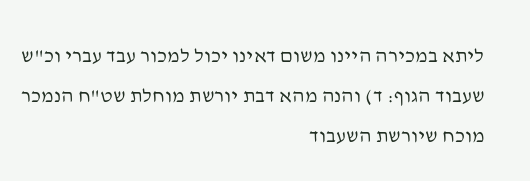ליתא במכירה היינו משום דאינו יכול למכור עבד עברי וכ"ש שעבוד הגוף: ד) והנה מהא דבת יורשת מוחלת שט"ח הנמכר מוכח שיורשת השעבוד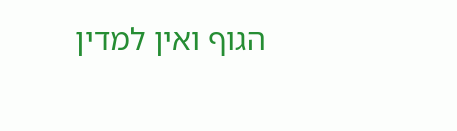הגוף ואין למדין